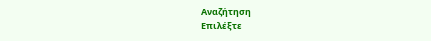Αναζήτηση
Επιλέξτε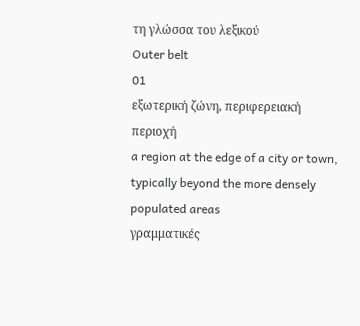τη γλώσσα του λεξικού
Outer belt
01
εξωτερική ζώνη, περιφερειακή περιοχή
a region at the edge of a city or town, typically beyond the more densely populated areas
γραμματικές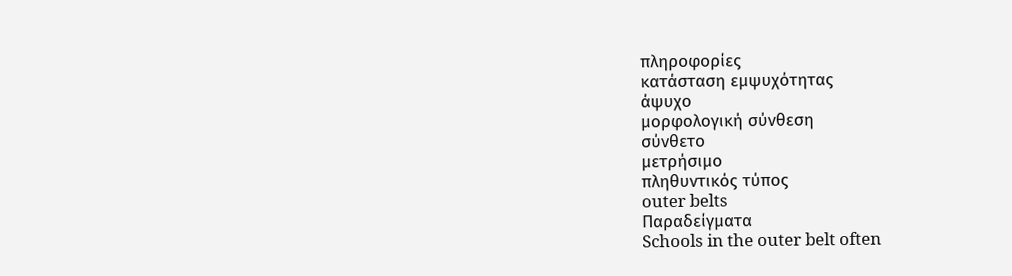πληροφορίες
κατάσταση εμψυχότητας
άψυχο
μορφολογική σύνθεση
σύνθετο
μετρήσιμο
πληθυντικός τύπος
outer belts
Παραδείγματα
Schools in the outer belt often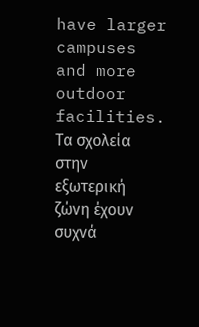have larger campuses and more outdoor facilities.
Τα σχολεία στην εξωτερική ζώνη έχουν συχνά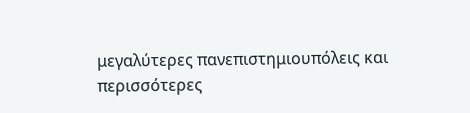μεγαλύτερες πανεπιστημιουπόλεις και περισσότερες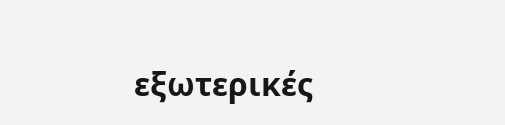εξωτερικές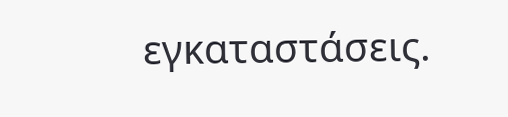εγκαταστάσεις.